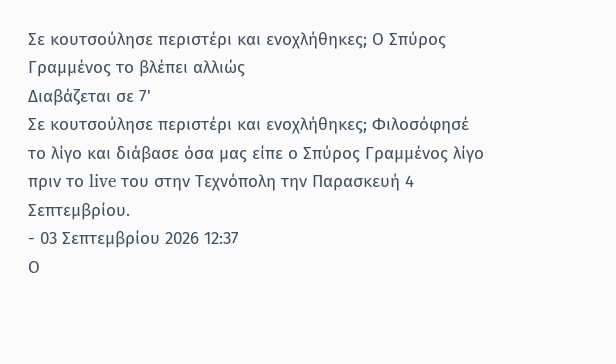Σε κουτσούλησε περιστέρι και ενοχλήθηκες; Ο Σπύρος Γραμμένος το βλέπει αλλιώς
Διαβάζεται σε 7'
Σε κουτσούλησε περιστέρι και ενοχλήθηκες; Φιλοσόφησέ το λίγο και διάβασε όσα μας είπε ο Σπύρος Γραμμένος λίγο πριν το live του στην Τεχνόπολη την Παρασκευή 4 Σεπτεμβρίου.
- 03 Σεπτεμβρίου 2026 12:37
Ο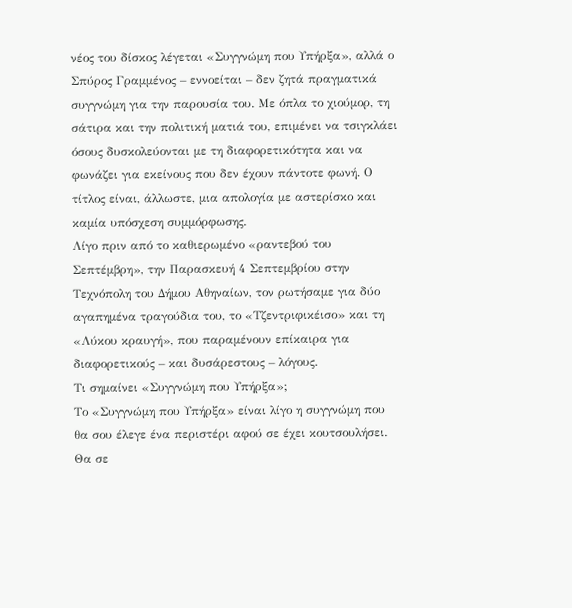νέος του δίσκος λέγεται «Συγγνώμη που Υπήρξα», αλλά ο Σπύρος Γραμμένος – εννοείται – δεν ζητά πραγματικά συγγνώμη για την παρουσία του. Με όπλα το χιούμορ, τη σάτιρα και την πολιτική ματιά του, επιμένει να τσιγκλάει όσους δυσκολεύονται με τη διαφορετικότητα και να φωνάζει για εκείνους που δεν έχουν πάντοτε φωνή. Ο τίτλος είναι, άλλωστε, μια απολογία με αστερίσκο και καμία υπόσχεση συμμόρφωσης.
Λίγο πριν από το καθιερωμένο «ραντεβού του Σεπτέμβρη», την Παρασκευή 4 Σεπτεμβρίου στην Τεχνόπολη του Δήμου Αθηναίων, τον ρωτήσαμε για δύο αγαπημένα τραγούδια του, το «Τζεντριφικέισο» και τη «Λύκου κραυγή», που παραμένουν επίκαιρα για διαφορετικούς – και δυσάρεστους – λόγους.
Τι σημαίνει «Συγγνώμη που Υπήρξα»;
Το «Συγγνώμη που Υπήρξα» είναι λίγο η συγγνώμη που θα σου έλεγε ένα περιστέρι αφού σε έχει κουτσουλήσει. Θα σε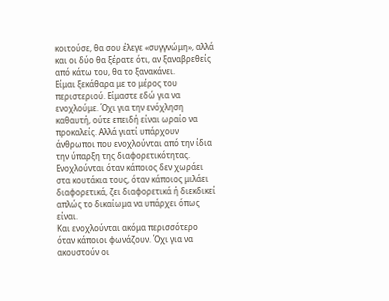κοιτούσε, θα σου έλεγε «συγγνώμη», αλλά και οι δύο θα ξέρατε ότι, αν ξαναβρεθείς από κάτω του, θα το ξανακάνει.
Είμαι ξεκάθαρα με το μέρος του περιστεριού. Είμαστε εδώ για να ενοχλούμε. Όχι για την ενόχληση καθαυτή, ούτε επειδή είναι ωραίο να προκαλείς. Αλλά γιατί υπάρχουν άνθρωποι που ενοχλούνται από την ίδια την ύπαρξη της διαφορετικότητας. Ενοχλούνται όταν κάποιος δεν χωράει στα κουτάκια τους, όταν κάποιος μιλάει διαφορετικά, ζει διαφορετικά ή διεκδικεί απλώς το δικαίωμα να υπάρχει όπως είναι.
Και ενοχλούνται ακόμα περισσότερο όταν κάποιοι φωνάζουν. Όχι για να ακουστούν οι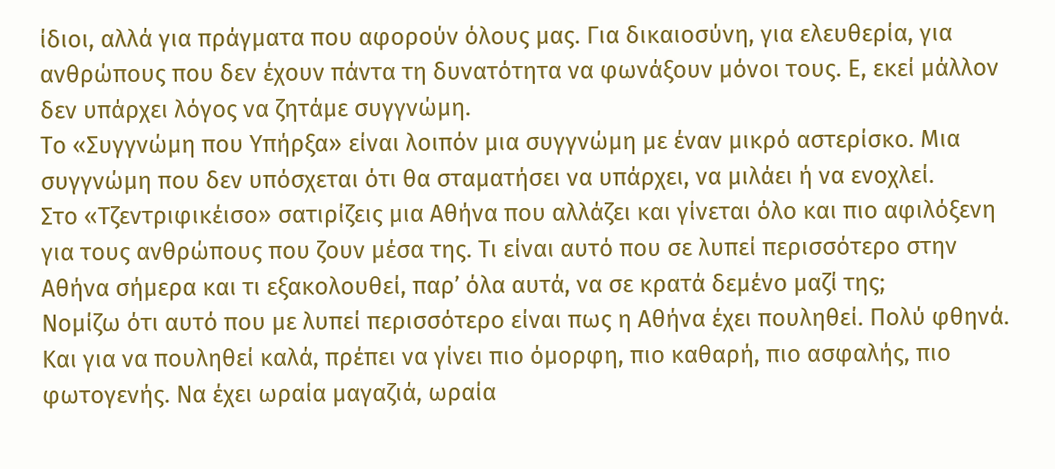ίδιοι, αλλά για πράγματα που αφορούν όλους μας. Για δικαιοσύνη, για ελευθερία, για ανθρώπους που δεν έχουν πάντα τη δυνατότητα να φωνάξουν μόνοι τους. Ε, εκεί μάλλον δεν υπάρχει λόγος να ζητάμε συγγνώμη.
Το «Συγγνώμη που Υπήρξα» είναι λοιπόν μια συγγνώμη με έναν μικρό αστερίσκο. Μια συγγνώμη που δεν υπόσχεται ότι θα σταματήσει να υπάρχει, να μιλάει ή να ενοχλεί.
Στο «Τζεντριφικέισο» σατιρίζεις μια Αθήνα που αλλάζει και γίνεται όλο και πιο αφιλόξενη για τους ανθρώπους που ζουν μέσα της. Τι είναι αυτό που σε λυπεί περισσότερο στην Αθήνα σήμερα και τι εξακολουθεί, παρ’ όλα αυτά, να σε κρατά δεμένο μαζί της;
Νομίζω ότι αυτό που με λυπεί περισσότερο είναι πως η Αθήνα έχει πουληθεί. Πολύ φθηνά.
Και για να πουληθεί καλά, πρέπει να γίνει πιο όμορφη, πιο καθαρή, πιο ασφαλής, πιο φωτογενής. Να έχει ωραία μαγαζιά, ωραία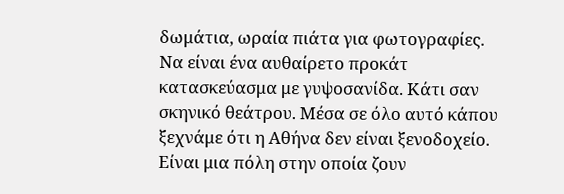δωμάτια, ωραία πιάτα για φωτογραφίες. Να είναι ένα αυθαίρετο προκάτ κατασκεύασμα με γυψοσανίδα. Κάτι σαν σκηνικό θεάτρου. Μέσα σε όλο αυτό κάπου ξεχνάμε ότι η Αθήνα δεν είναι ξενοδοχείο. Είναι μια πόλη στην οποία ζουν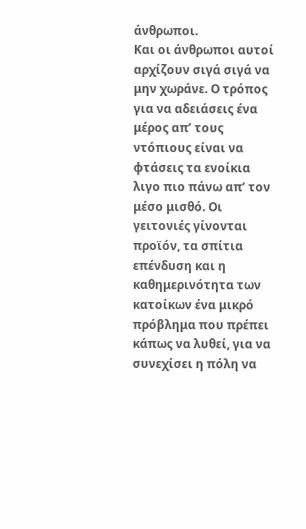άνθρωποι.
Και οι άνθρωποι αυτοί αρχίζουν σιγά σιγά να μην χωράνε. Ο τρόπος για να αδειάσεις ένα μέρος απ’ τους ντόπιους είναι να φτάσεις τα ενοίκια λιγο πιο πάνω απ’ τον μέσο μισθό. Οι γειτονιές γίνονται προϊόν, τα σπίτια επένδυση και η καθημερινότητα των κατοίκων ένα μικρό πρόβλημα που πρέπει κάπως να λυθεί, για να συνεχίσει η πόλη να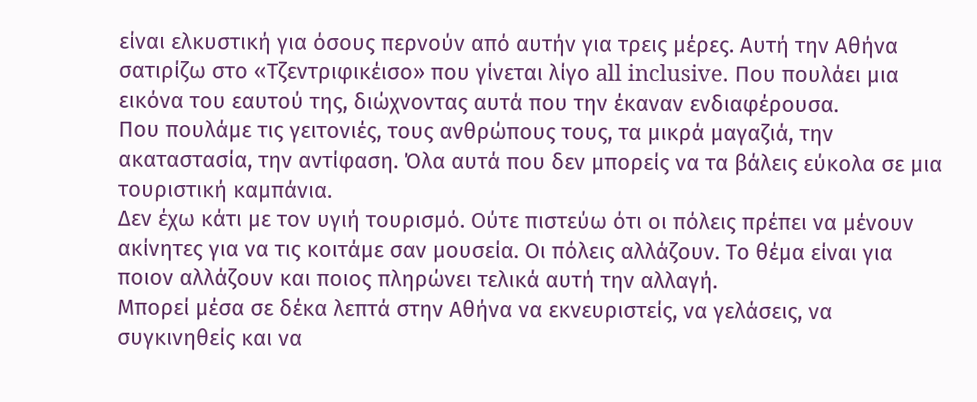είναι ελκυστική για όσους περνούν από αυτήν για τρεις μέρες. Αυτή την Αθήνα σατιρίζω στο «Τζεντριφικέισο» που γίνεται λίγο all inclusive. Που πουλάει μια εικόνα του εαυτού της, διώχνοντας αυτά που την έκαναν ενδιαφέρουσα.
Που πουλάμε τις γειτονιές, τους ανθρώπους τους, τα μικρά μαγαζιά, την ακαταστασία, την αντίφαση. Όλα αυτά που δεν μπορείς να τα βάλεις εύκολα σε μια τουριστική καμπάνια.
Δεν έχω κάτι με τον υγιή τουρισμό. Ούτε πιστεύω ότι οι πόλεις πρέπει να μένουν ακίνητες για να τις κοιτάμε σαν μουσεία. Οι πόλεις αλλάζουν. Το θέμα είναι για ποιον αλλάζουν και ποιος πληρώνει τελικά αυτή την αλλαγή.
Μπορεί μέσα σε δέκα λεπτά στην Αθήνα να εκνευριστείς, να γελάσεις, να συγκινηθείς και να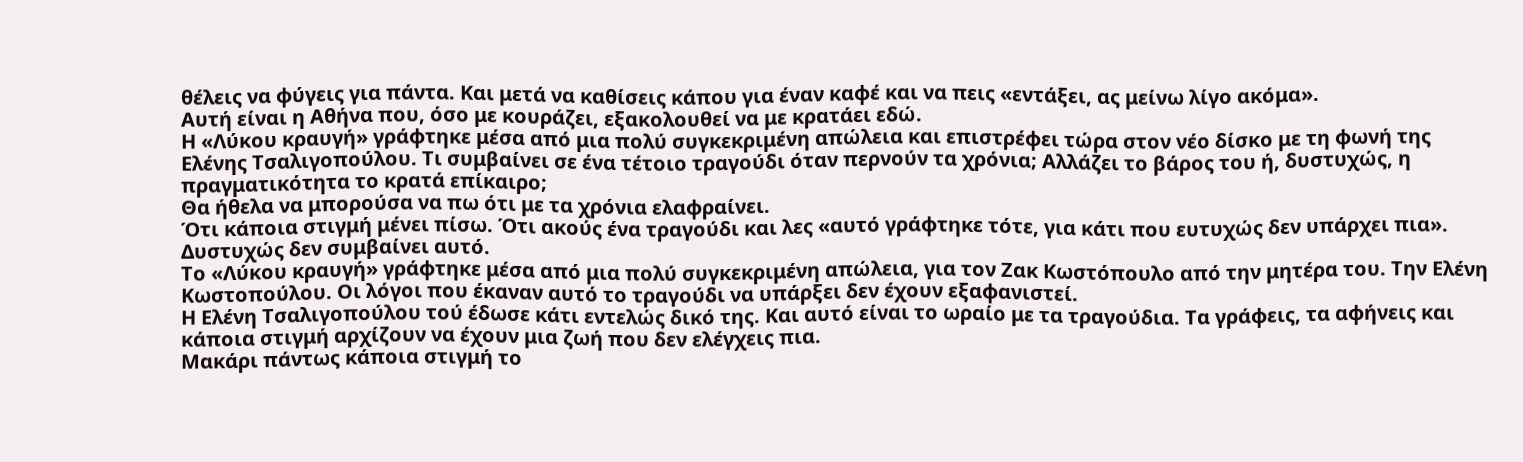θέλεις να φύγεις για πάντα. Και μετά να καθίσεις κάπου για έναν καφέ και να πεις «εντάξει, ας μείνω λίγο ακόμα».
Αυτή είναι η Αθήνα που, όσο με κουράζει, εξακολουθεί να με κρατάει εδώ.
Η «Λύκου κραυγή» γράφτηκε μέσα από μια πολύ συγκεκριμένη απώλεια και επιστρέφει τώρα στον νέο δίσκο με τη φωνή της Ελένης Τσαλιγοπούλου. Τι συμβαίνει σε ένα τέτοιο τραγούδι όταν περνούν τα χρόνια; Αλλάζει το βάρος του ή, δυστυχώς, η πραγματικότητα το κρατά επίκαιρο;
Θα ήθελα να μπορούσα να πω ότι με τα χρόνια ελαφραίνει.
Ότι κάποια στιγμή μένει πίσω. Ότι ακούς ένα τραγούδι και λες «αυτό γράφτηκε τότε, για κάτι που ευτυχώς δεν υπάρχει πια». Δυστυχώς δεν συμβαίνει αυτό.
Το «Λύκου κραυγή» γράφτηκε μέσα από μια πολύ συγκεκριμένη απώλεια, για τον Ζακ Κωστόπουλο από την μητέρα του. Την Ελένη Κωστοπούλου. Οι λόγοι που έκαναν αυτό το τραγούδι να υπάρξει δεν έχουν εξαφανιστεί.
Η Ελένη Τσαλιγοπούλου τού έδωσε κάτι εντελώς δικό της. Και αυτό είναι το ωραίο με τα τραγούδια. Τα γράφεις, τα αφήνεις και κάποια στιγμή αρχίζουν να έχουν μια ζωή που δεν ελέγχεις πια.
Μακάρι πάντως κάποια στιγμή το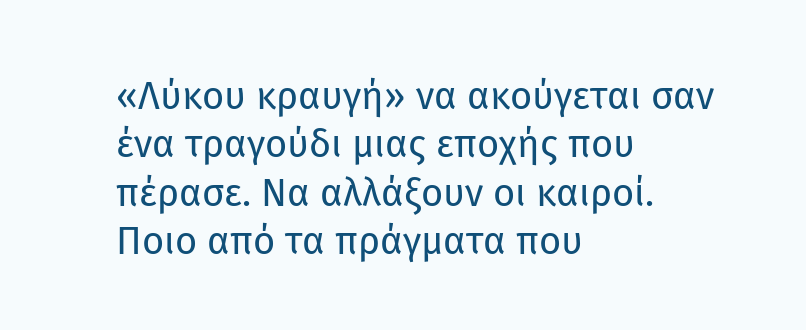«Λύκου κραυγή» να ακούγεται σαν ένα τραγούδι μιας εποχής που πέρασε. Να αλλάξουν οι καιροί.
Ποιο από τα πράγματα που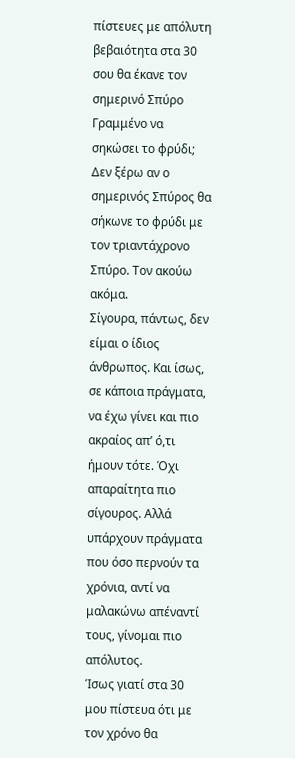πίστευες με απόλυτη βεβαιότητα στα 30 σου θα έκανε τον σημερινό Σπύρο Γραμμένο να σηκώσει το φρύδι;
Δεν ξέρω αν ο σημερινός Σπύρος θα σήκωνε το φρύδι με τον τριαντάχρονο Σπύρο. Τον ακούω ακόμα.
Σίγουρα, πάντως, δεν είμαι ο ίδιος άνθρωπος. Και ίσως, σε κάποια πράγματα, να έχω γίνει και πιο ακραίος απ’ ό,τι ήμουν τότε. Όχι απαραίτητα πιο σίγουρος. Αλλά υπάρχουν πράγματα που όσο περνούν τα χρόνια, αντί να μαλακώνω απέναντί τους, γίνομαι πιο απόλυτος.
Ίσως γιατί στα 30 μου πίστευα ότι με τον χρόνο θα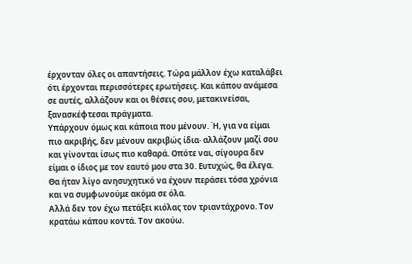έρχονταν όλες οι απαντήσεις. Τώρα μάλλον έχω καταλάβει ότι έρχονται περισσότερες ερωτήσεις. Και κάπου ανάμεσα σε αυτές, αλλάζουν και οι θέσεις σου, μετακινείσαι, ξανασκέφτεσαι πράγματα.
Υπάρχουν όμως και κάποια που μένουν. Ή, για να είμαι πιο ακριβής, δεν μένουν ακριβώς ίδια· αλλάζουν μαζί σου και γίνονται ίσως πιο καθαρά. Οπότε ναι, σίγουρα δεν είμαι ο ίδιος με τον εαυτό μου στα 30. Ευτυχώς, θα έλεγα. Θα ήταν λίγο ανησυχητικό να έχουν περάσει τόσα χρόνια και να συμφωνούμε ακόμα σε όλα.
Αλλά δεν τον έχω πετάξει κιόλας τον τριαντάχρονο. Τον κρατάω κάπου κοντά. Τον ακούω.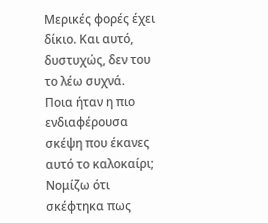Μερικές φορές έχει δίκιο. Και αυτό, δυστυχώς, δεν του το λέω συχνά.
Ποια ήταν η πιο ενδιαφέρουσα σκέψη που έκανες αυτό το καλοκαίρι;
Νομίζω ότι σκέφτηκα πως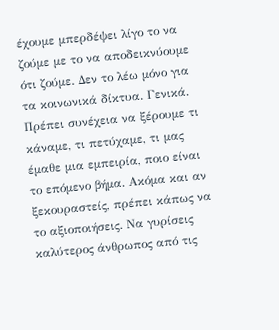έχουμε μπερδέψει λίγο το να ζούμε με το να αποδεικνύουμε ότι ζούμε. Δεν το λέω μόνο για τα κοινωνικά δίκτυα. Γενικά.
Πρέπει συνέχεια να ξέρουμε τι κάναμε, τι πετύχαμε, τι μας έμαθε μια εμπειρία, ποιο είναι το επόμενο βήμα. Ακόμα και αν ξεκουραστείς, πρέπει κάπως να το αξιοποιήσεις. Να γυρίσεις καλύτερος άνθρωπος από τις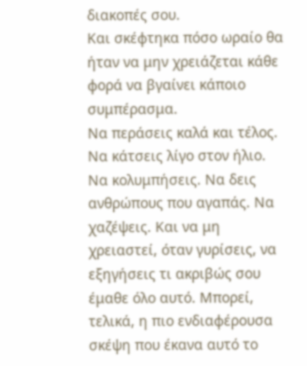διακοπές σου.
Και σκέφτηκα πόσο ωραίο θα ήταν να μην χρειάζεται κάθε φορά να βγαίνει κάποιο συμπέρασμα.
Να περάσεις καλά και τέλος. Να κάτσεις λίγο στον ήλιο. Να κολυμπήσεις. Να δεις ανθρώπους που αγαπάς. Να χαζέψεις. Και να μη χρειαστεί, όταν γυρίσεις, να εξηγήσεις τι ακριβώς σου έμαθε όλο αυτό. Μπορεί, τελικά, η πιο ενδιαφέρουσα σκέψη που έκανα αυτό το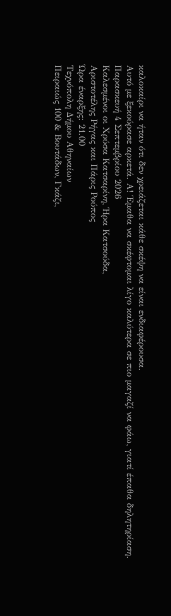καλοκαίρι να ήταν ότι δεν χρειάζεται κάθε σκέψη να είναι ενδιαφέρουσα.
Αυτό με ξεκούρασε αρκετά. Α! Έμαθα να σκέφτομαι λίγο καλύτερα σε πιο μαγαζί να φάω, γιατί έπαθα δηλητηρίαση.
Παρασκευή 4 Σεπτεμβρίου 2026
Καλεσμένοι οι Χρύσα Κατσαρίνη, Ήρα Κατσούδα,
Αριστοτέλης Ρήγας και Πάρις Ρούπος
Ώρα έναρξης: 21.00
Τεχνόπολη Δήμου Αθηναίων
Πειραιώς 100 & Βουτάδων, Γκάζι,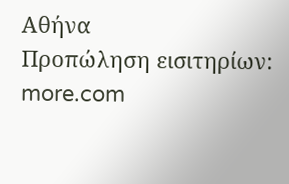Αθήνα
Προπώληση εισιτηρίων: more.com